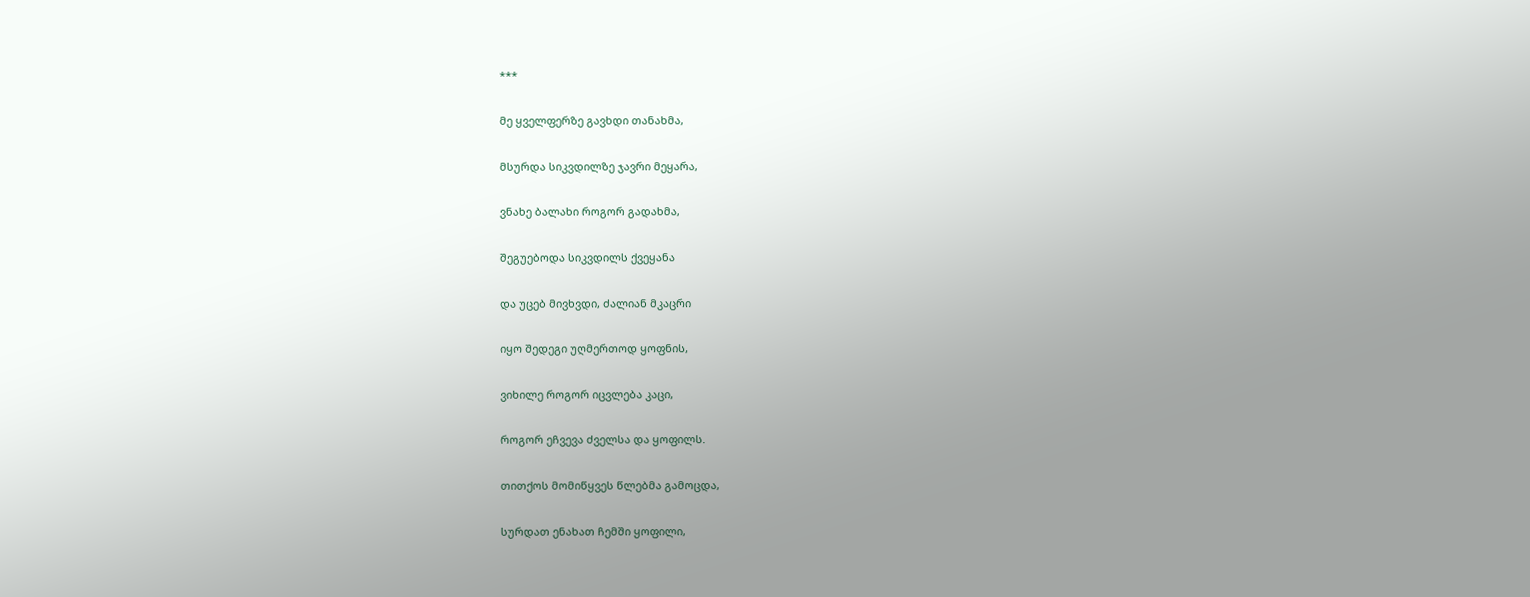***

მე ყველფერზე გავხდი თანახმა,

მსურდა სიკვდილზე ჯავრი მეყარა,

ვნახე ბალახი როგორ გადახმა,

შეგუებოდა სიკვდილს ქვეყანა

და უცებ მივხვდი, ძალიან მკაცრი

იყო შედეგი უღმერთოდ ყოფნის,

ვიხილე როგორ იცვლება კაცი,

როგორ ეჩვევა ძველსა და ყოფილს.

თითქოს მომიწყვეს წლებმა გამოცდა,

სურდათ ენახათ ჩემში ყოფილი,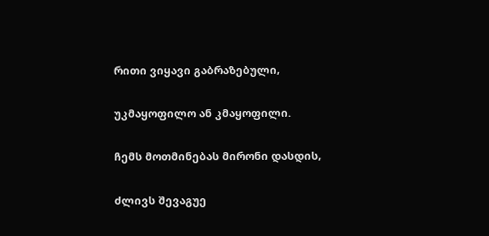რითი ვიყავი გაბრაზებული,

უკმაყოფილო ან კმაყოფილი.

ჩემს მოთმინებას მირონი დასდის,

ძლივს შევაგუე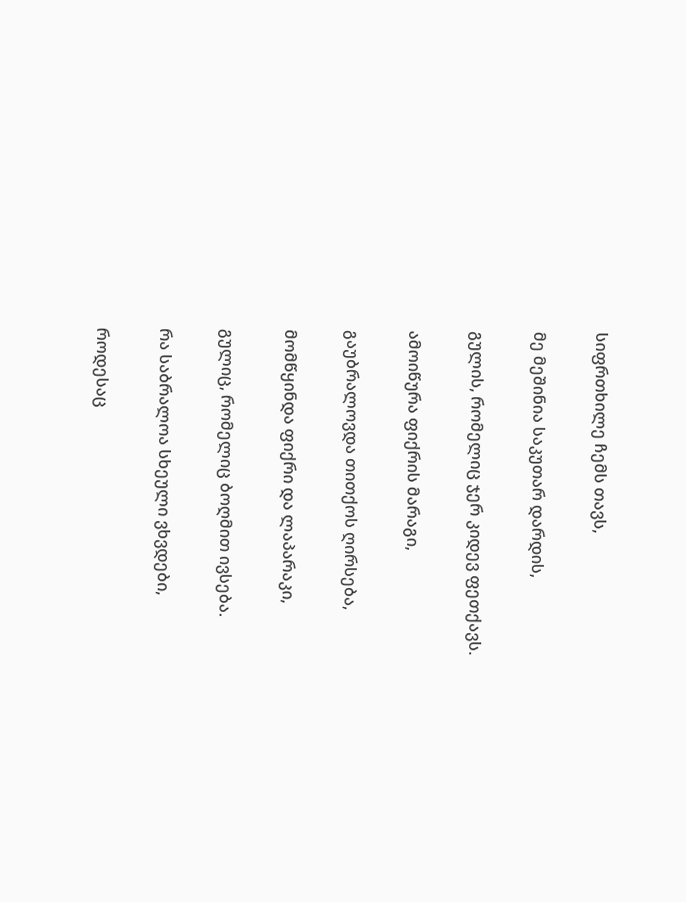სიფრთხილე ჩემს თავს,

მე მეშინია საკუთარ დარდის,

გულის, რომელიც ჯერ კიდევ ფეთქავს.

ამოიწურა ფიქრის მარაგი,

გაუბრალოვდა თითქოს ღირსება,

მომწყინდა ფიქრი და ლაპარაკი,

გულიც, რომელიც ბოღმით ივსება.

რა საბრალოა სხეული ვხვდები,

როდესაც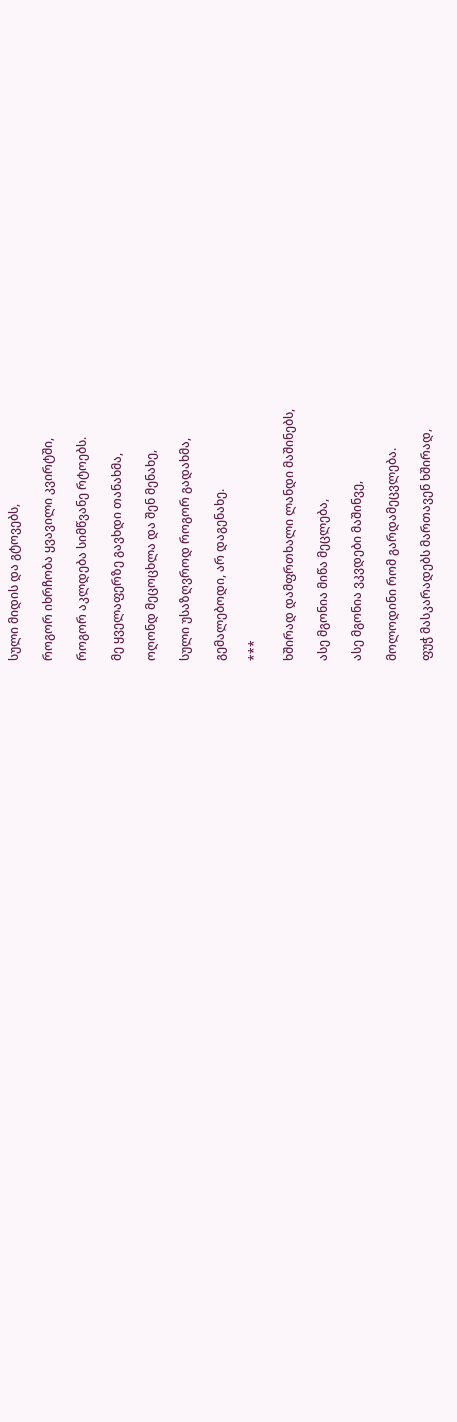სული მიდის და გტოვებს,

როგორ იხრჩობა ყვავილი კვირტში,

როგორ აკლდება სიმწვანე რტოებს.

მე ყველაფერზე გავხდი თანახმა,

ოღონდ მეცოცხლა და შენ მენახე,

სული უსაზღვროდ როგორ გადახმა,

გემალებოდი, არ დაგენახე.

***

ხშირად დამფრთხალი ლანდი მაშინებს,

ასე მგონია მიწა მეცლება,

ასე მგონია ვკვდები მაშინვე,

მოლოდინი რომ გარდამეცვლება.

ფუჭ მასკარადებს მართავენ ხშირად,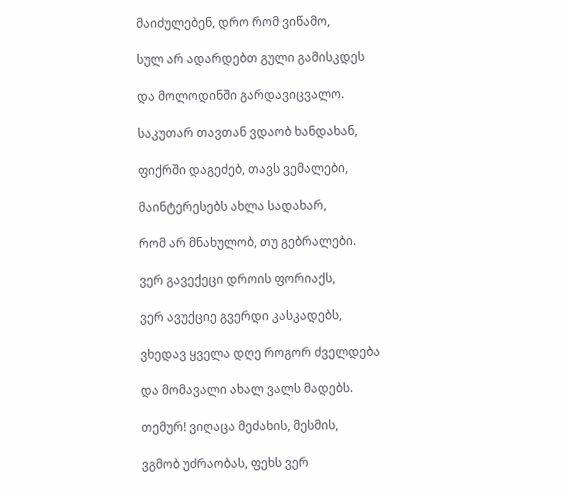მაიძულებენ, დრო რომ ვიწამო,

სულ არ ადარდებთ გული გამისკდეს

და მოლოდინში გარდავიცვალო.

საკუთარ თავთან ვდაობ ხანდახან,

ფიქრში დაგეძებ, თავს ვემალები,

მაინტერესებს ახლა სადახარ,

რომ არ მნახულობ, თუ გებრალები.

ვერ გავექეცი დროის ფორიაქს,

ვერ ავუქციე გვერდი კასკადებს,

ვხედავ ყველა დღე როგორ ძველდება

და მომავალი ახალ ვალს მადებს.

თემურ! ვიღაცა მეძახის, მესმის,

ვგმობ უძრაობას, ფეხს ვერ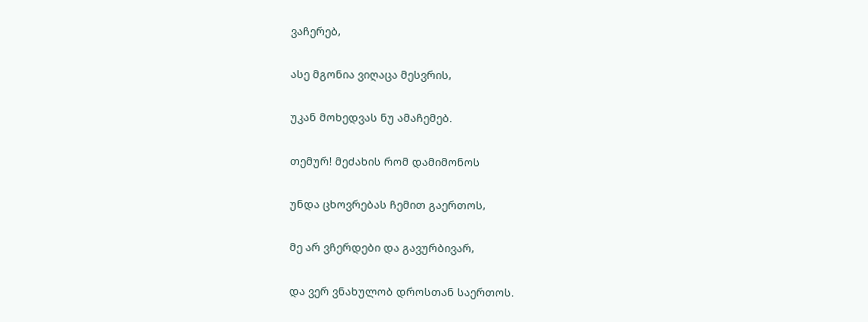ვაჩერებ,

ასე მგონია ვიღაცა მესვრის,

უკან მოხედვას ნუ ამაჩემებ.

თემურ! მეძახის რომ დამიმონოს

უნდა ცხოვრებას ჩემით გაერთოს,

მე არ ვჩერდები და გავურბივარ,

და ვერ ვნახულობ დროსთან საერთოს.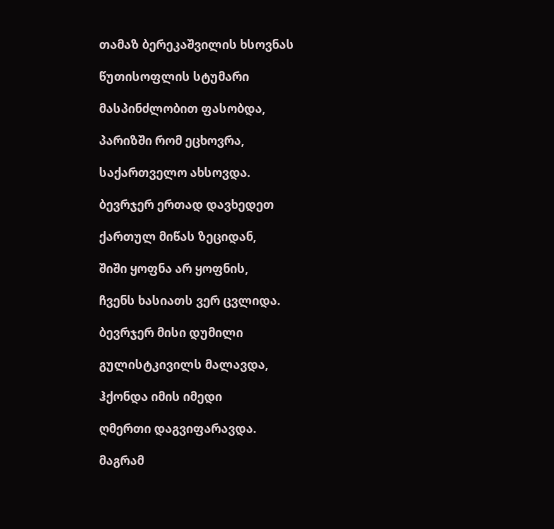თამაზ ბერეკაშვილის ხსოვნას

წუთისოფლის სტუმარი

მასპინძლობით ფასობდა,

პარიზში რომ ეცხოვრა,

საქართველო ახსოვდა.

ბევრჯერ ერთად დავხედეთ

ქართულ მიწას ზეციდან,

შიში ყოფნა არ ყოფნის,

ჩვენს ხასიათს ვერ ცვლიდა.

ბევრჯერ მისი დუმილი

გულისტკივილს მალავდა,

ჰქონდა იმის იმედი

ღმერთი დაგვიფარავდა.

მაგრამ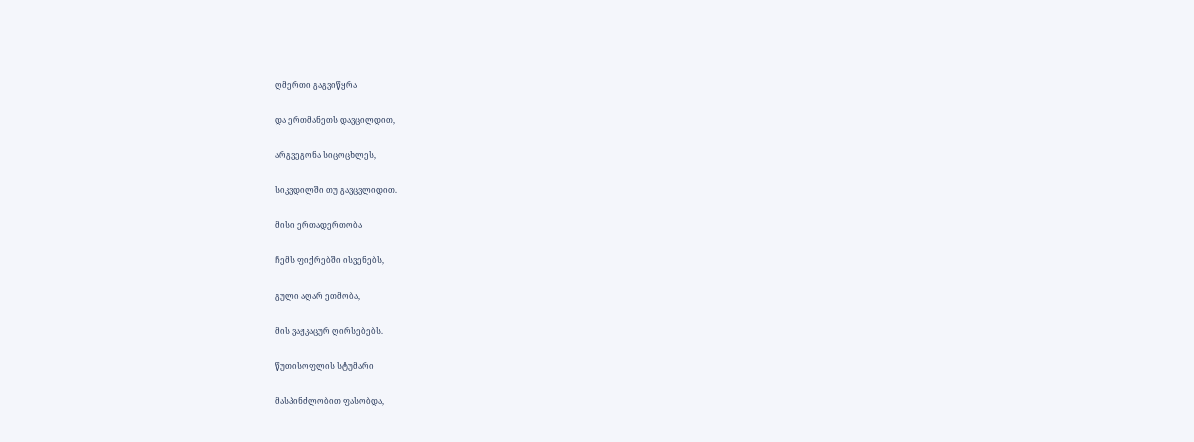ღმერთი გაგვიწყრა

და ერთმანეთს დავცილდით,

არგვეგონა სიცოცხლეს,

სიკვდილში თუ გავცვლიდით.

მისი ერთადერთობა

ჩემს ფიქრებში ისვენებს,

გული აღარ ეთმობა,

მის ვაჟკაცურ ღირსებებს.

წუთისოფლის სტუმარი

მასპინძლობით ფასობდა,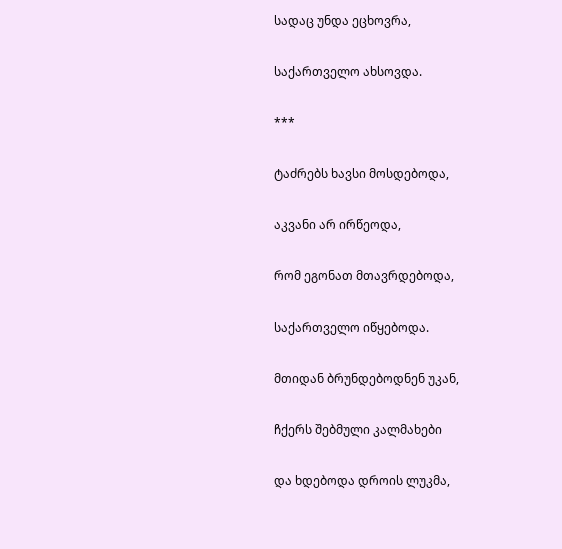სადაც უნდა ეცხოვრა,

საქართველო ახსოვდა.

***

ტაძრებს ხავსი მოსდებოდა,

აკვანი არ ირწეოდა,

რომ ეგონათ მთავრდებოდა,

საქართველო იწყებოდა.

მთიდან ბრუნდებოდნენ უკან,

ჩქერს შებმული კალმახები

და ხდებოდა დროის ლუკმა,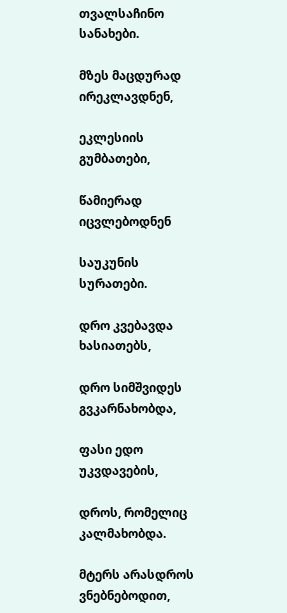თვალსაჩინო სანახები.

მზეს მაცდურად ირეკლავდნენ,

ეკლესიის გუმბათები,

წამიერად იცვლებოდნენ

საუკუნის სურათები.

დრო კვებავდა ხასიათებს,

დრო სიმშვიდეს გვკარნახობდა,

ფასი ედო უკვდავების,

დროს, რომელიც კალმახობდა.

მტერს არასდროს ვნებნებოდით,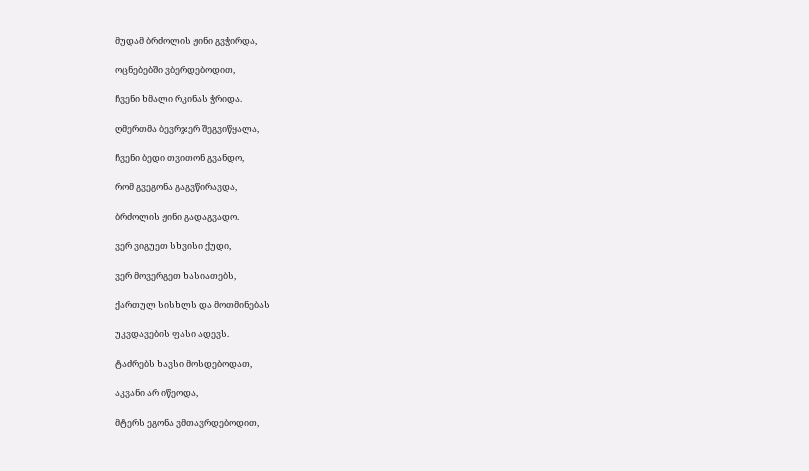მუდამ ბრძოლის ჟინი გვჭირდა,

ოცნებებში ვბერდებოდით,

ჩვენი ხმალი რკინას ჭრიდა.

ღმერთმა ბევრჯერ შეგვიწყალა,

ჩვენი ბედი თვითონ გვანდო,

რომ გვეგონა გაგვწირავდა,

ბრძოლის ჟინი გადაგვადო.

ვერ ვიგუეთ სხვისი ქუდი,

ვერ მოვერგეთ ხასიათებს,

ქართულ სისხლს და მოთმინებას

უკვდავების ფასი ადევს.

ტაძრებს ხავსი მოსდებოდათ,

აკვანი არ იწეოდა,

მტერს ეგონა ვმთავრდებოდით,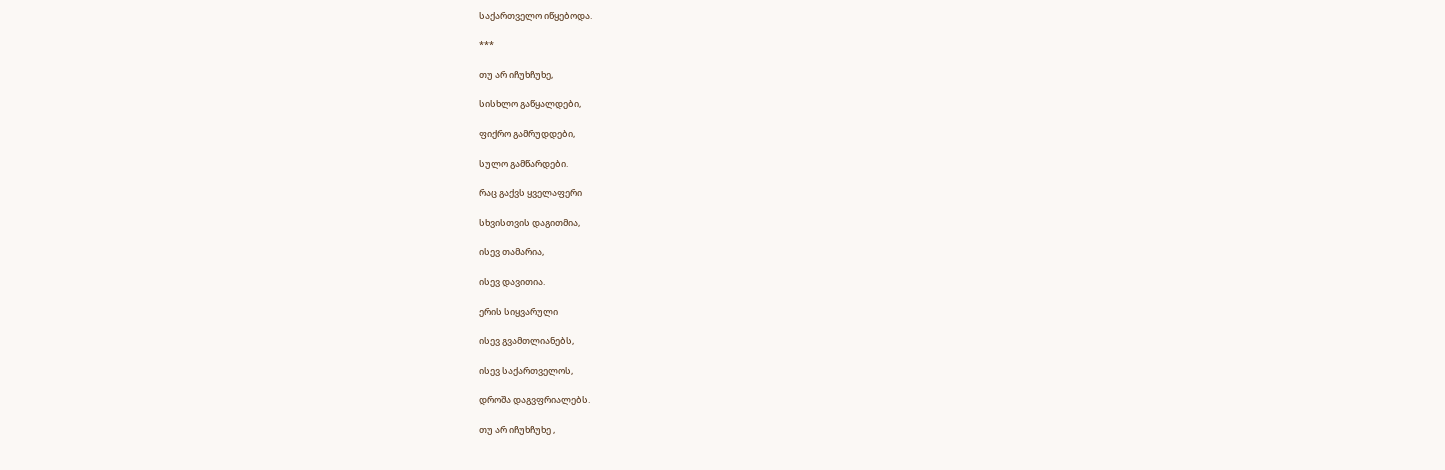საქართველო იწყებოდა.

***

თუ არ იჩუხჩუხე,

სისხლო გაწყალდები,

ფიქრო გამრუდდები,

სულო გამწარდები.

რაც გაქვს ყველაფერი

სხვისთვის დაგითმია,

ისევ თამარია,

ისევ დავითია.

ერის სიყვარული

ისევ გვამთლიანებს,

ისევ საქართველოს,

დროშა დაგვფრიალებს.

თუ არ იჩუხჩუხე ,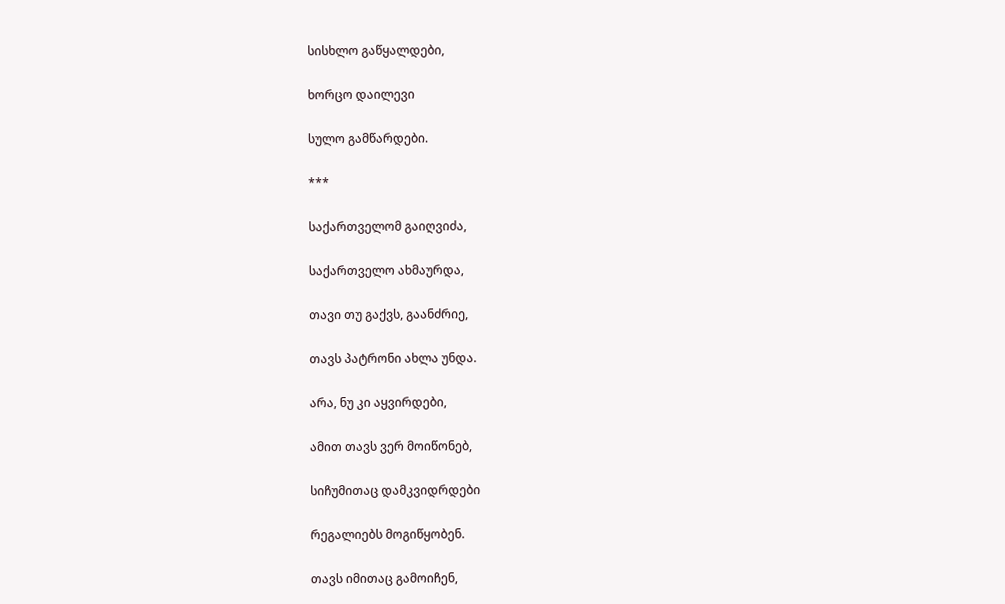სისხლო გაწყალდები,

ხორცო დაილევი

სულო გამწარდები.

***

საქართველომ გაიღვიძა,

საქართველო ახმაურდა,

თავი თუ გაქვს, გაანძრიე,

თავს პატრონი ახლა უნდა.

არა, ნუ კი აყვირდები,

ამით თავს ვერ მოიწონებ,

სიჩუმითაც დამკვიდრდები

რეგალიებს მოგიწყობენ.

თავს იმითაც გამოიჩენ,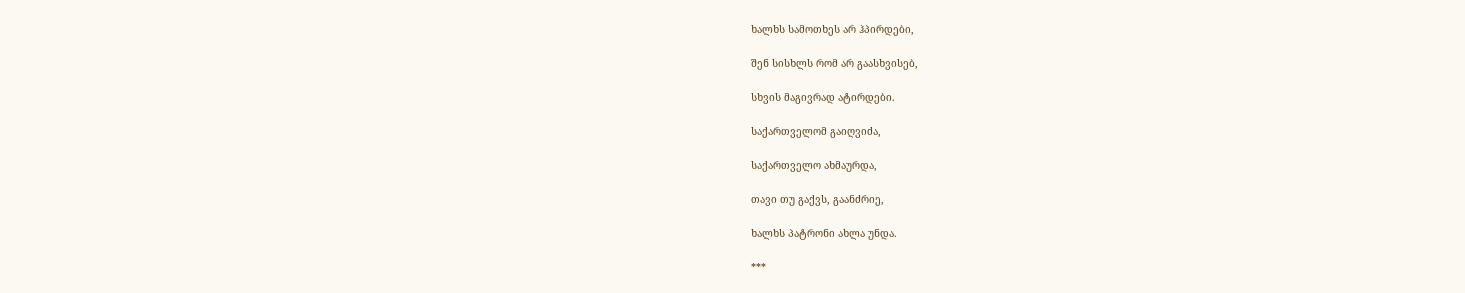ხალხს სამოთხეს არ ჰპირდები,

შენ სისხლს რომ არ გაასხვისებ,

სხვის მაგივრად ატირდები.

საქართველომ გაიღვიძა,

საქართველო ახმაურდა,

თავი თუ გაქვს, გაანძრიე,

ხალხს პატრონი ახლა უნდა.

***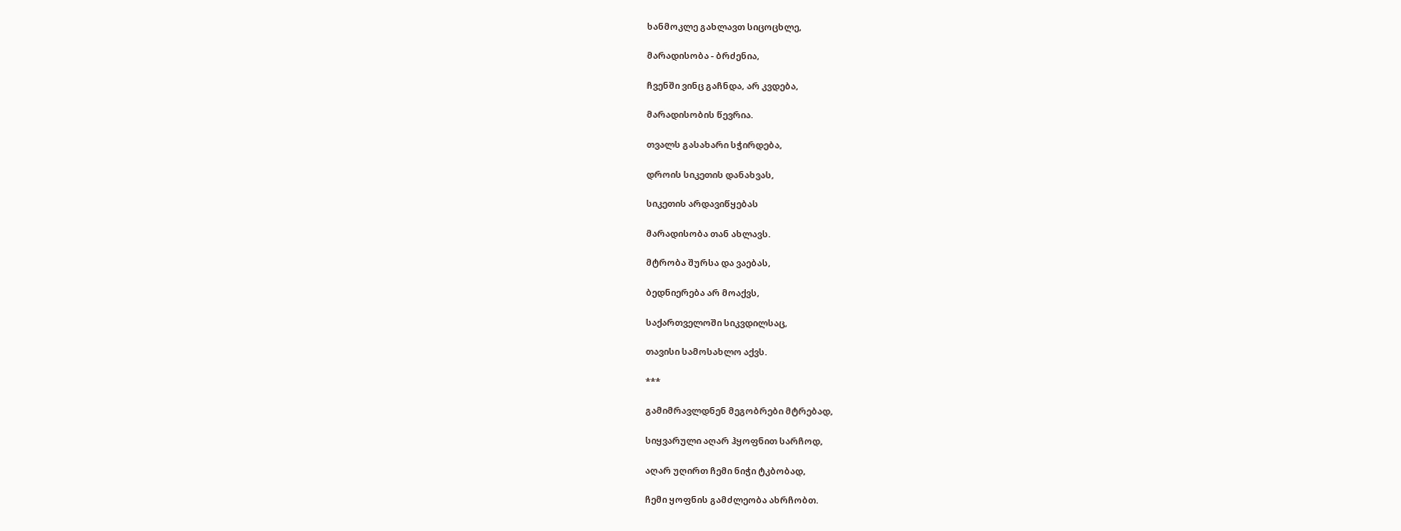ხანმოკლე გახლავთ სიცოცხლე,

მარადისობა - ბრძენია,

ჩვენში ვინც გაჩნდა, არ კვდება,

მარადისობის წევრია.

თვალს გასახარი სჭირდება,

დროის სიკეთის დანახვას,

სიკეთის არდავიწყებას

მარადისობა თან ახლავს.

მტრობა შურსა და ვაებას,

ბედნიერება არ მოაქვს,

საქართველოში სიკვდილსაც,

თავისი სამოსახლო აქვს.

***

გამიმრავლდნენ მეგობრები მტრებად,

სიყვარული აღარ ჰყოფნით სარჩოდ,

აღარ უღირთ ჩემი ნიჭი ტკბობად,

ჩემი ყოფნის გამძლეობა ახრჩობთ.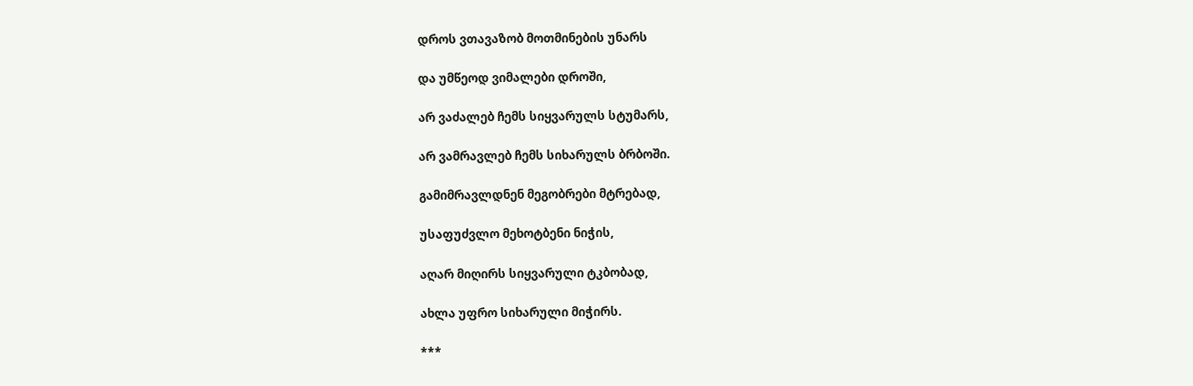დროს ვთავაზობ მოთმინების უნარს

და უმწეოდ ვიმალები დროში,

არ ვაძალებ ჩემს სიყვარულს სტუმარს,

არ ვამრავლებ ჩემს სიხარულს ბრბოში.

გამიმრავლდნენ მეგობრები მტრებად,

უსაფუძვლო მეხოტბენი ნიჭის,

აღარ მიღირს სიყვარული ტკბობად,

ახლა უფრო სიხარული მიჭირს.

***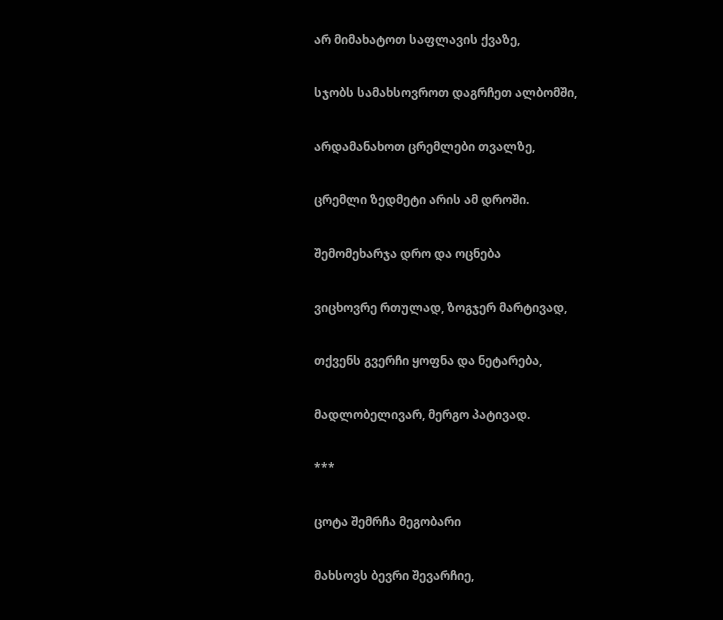არ მიმახატოთ საფლავის ქვაზე,

სჯობს სამახსოვროთ დაგრჩეთ ალბომში,

არდამანახოთ ცრემლები თვალზე,

ცრემლი ზედმეტი არის ამ დროში.

შემომეხარჯა დრო და ოცნება

ვიცხოვრე რთულად, ზოგჯერ მარტივად,

თქვენს გვერჩი ყოფნა და ნეტარება,

მადლობელივარ, მერგო პატივად.

***

ცოტა შემრჩა მეგობარი

მახსოვს ბევრი შევარჩიე,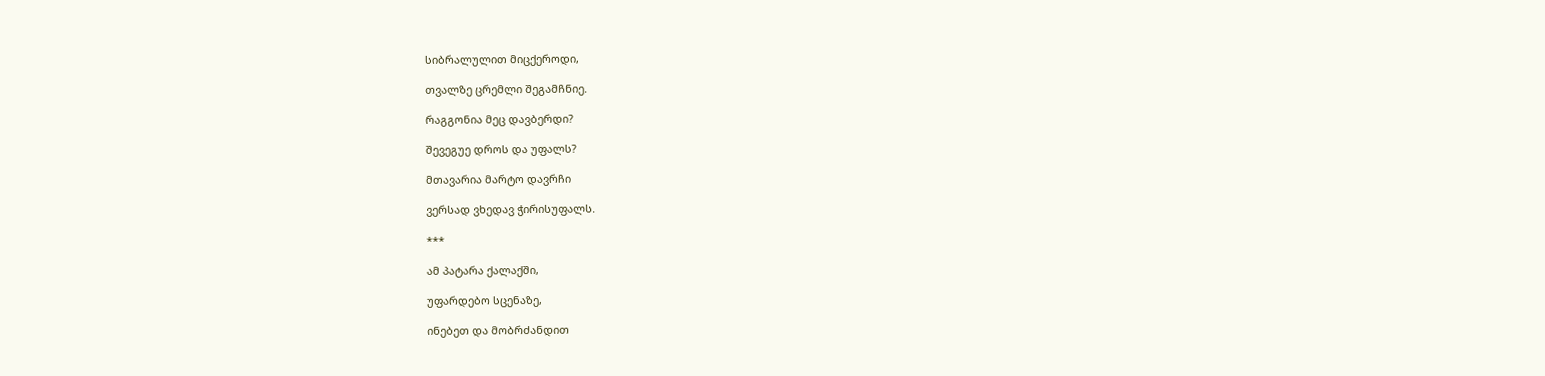სიბრალულით მიცქეროდი,

თვალზე ცრემლი შეგამჩნიე.

რაგგონია მეც დავბერდი?

შევეგუე დროს და უფალს?

მთავარია მარტო დავრჩი

ვერსად ვხედავ ჭირისუფალს.

***

ამ პატარა ქალაქში,

უფარდებო სცენაზე,

ინებეთ და მობრძანდით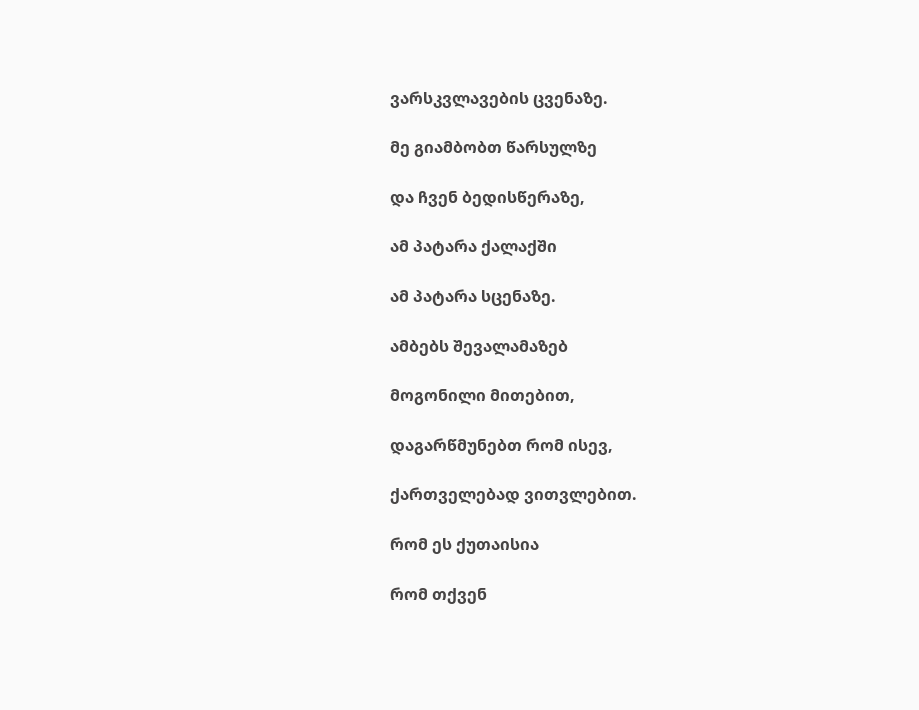ვარსკვლავების ცვენაზე.

მე გიამბობთ წარსულზე

და ჩვენ ბედისწერაზე,

ამ პატარა ქალაქში

ამ პატარა სცენაზე.

ამბებს შევალამაზებ

მოგონილი მითებით,

დაგარწმუნებთ რომ ისევ,

ქართველებად ვითვლებით.

რომ ეს ქუთაისია

რომ თქვენ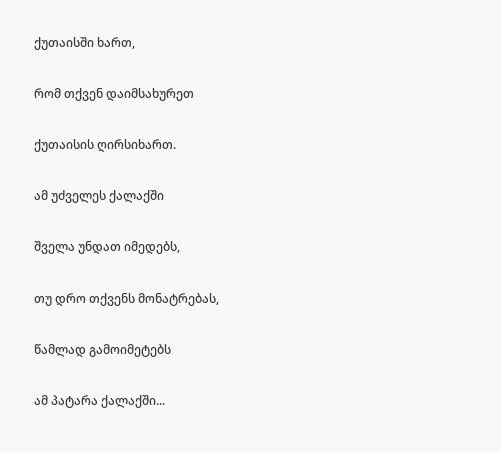ქუთაისში ხართ,

რომ თქვენ დაიმსახურეთ

ქუთაისის ღირსიხართ.

ამ უძველეს ქალაქში

შველა უნდათ იმედებს,

თუ დრო თქვენს მონატრებას,

წამლად გამოიმეტებს

ამ პატარა ქალაქში...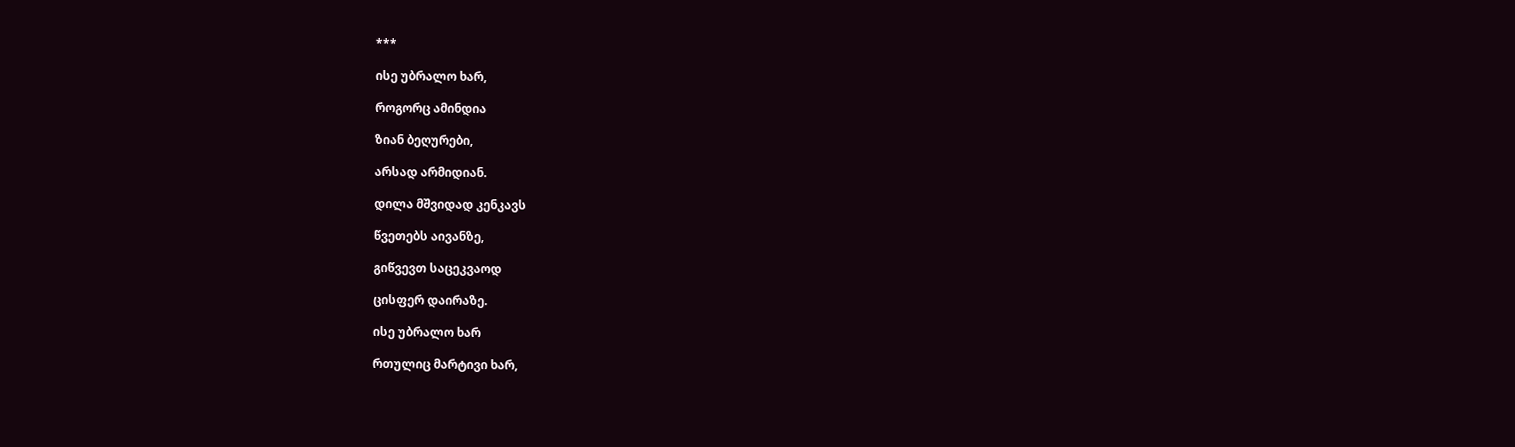***

ისე უბრალო ხარ,

როგორც ამინდია

ზიან ბეღურები,

არსად არმიდიან.

დილა მშვიდად კენკავს

წვეთებს აივანზე,

გიწვევთ საცეკვაოდ

ცისფერ დაირაზე.

ისე უბრალო ხარ

რთულიც მარტივი ხარ,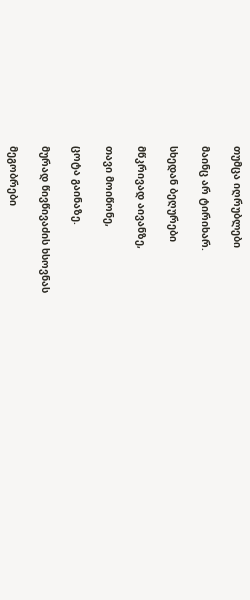თუმცა იღრუბლები

მაინც არ ტირიხარ.

სხედან ბეღურები

მწკრივად აივანზე,

თავი მოიწონე,

ცოტა გაინაზე.

მურად წივწივაძის ხსოვნას

მეგობრები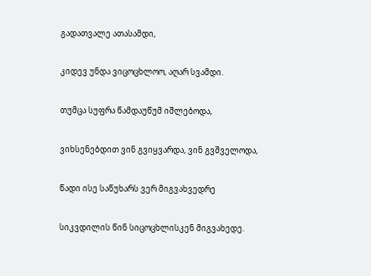გადათვალე ათასამდი,

კიდევ უნდა ვიცოცხლოო, აღარ სვამდი.

თუმცა სუფრა წამდაუწუმ იშლებოდა,

ვიხსენებდით ვინ გვიყვარდა, ვინ გვშველოდა,

წადი ისე საწუხარს ვერ მიგვახვედრე

სიკვდილის წინ სიცოცხლისკენ მიგვახედე.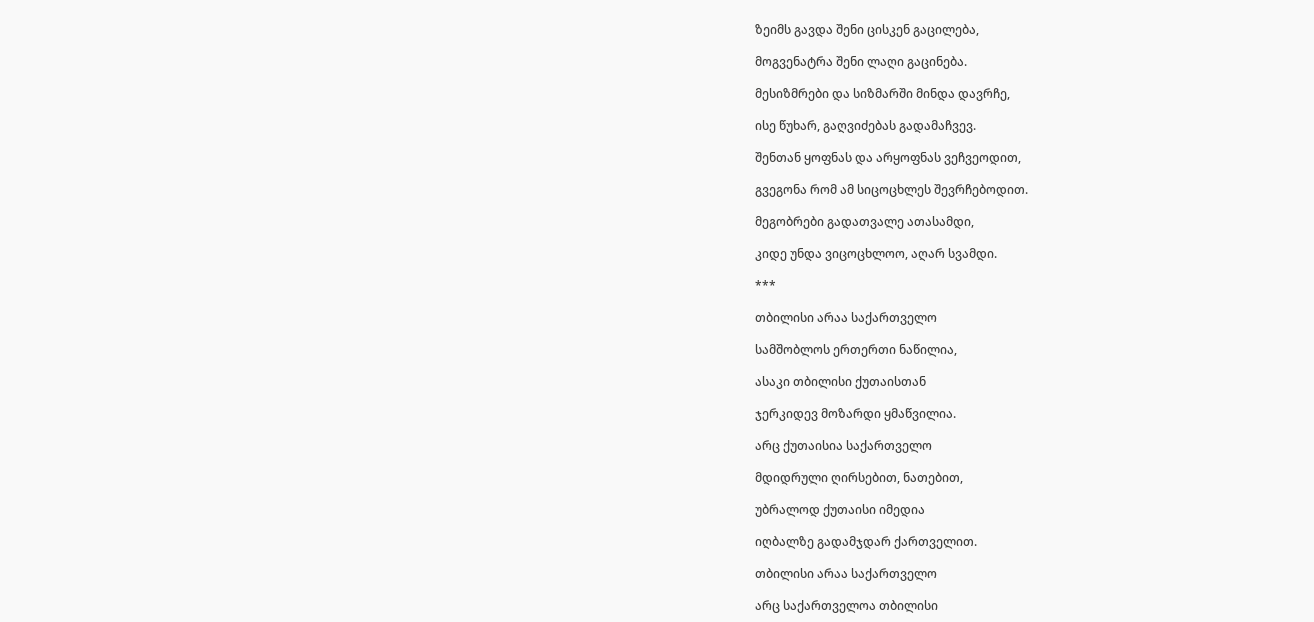ზეიმს გავდა შენი ცისკენ გაცილება,

მოგვენატრა შენი ლაღი გაცინება.

მესიზმრები და სიზმარში მინდა დავრჩე,

ისე წუხარ, გაღვიძებას გადამაჩვევ.

შენთან ყოფნას და არყოფნას ვეჩვეოდით,

გვეგონა რომ ამ სიცოცხლეს შევრჩებოდით.

მეგობრები გადათვალე ათასამდი,

კიდე უნდა ვიცოცხლოო, აღარ სვამდი.

***

თბილისი არაა საქართველო

სამშობლოს ერთერთი ნაწილია,

ასაკი თბილისი ქუთაისთან

ჯერკიდევ მოზარდი ყმაწვილია.

არც ქუთაისია საქართველო

მდიდრული ღირსებით, ნათებით,

უბრალოდ ქუთაისი იმედია

იღბალზე გადამჯდარ ქართველით.

თბილისი არაა საქართველო

არც საქართველოა თბილისი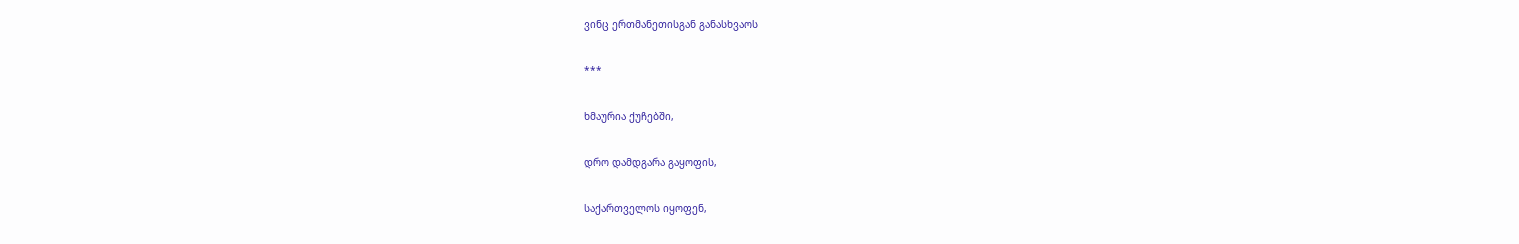ვინც ერთმანეთისგან განასხვაოს

***

ხმაურია ქუჩებში,

დრო დამდგარა გაყოფის,

საქართველოს იყოფენ,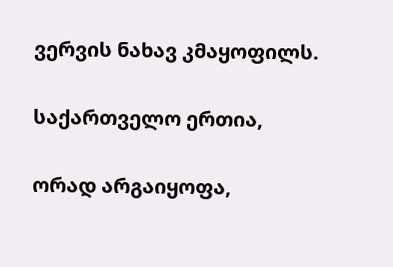ვერვის ნახავ კმაყოფილს.

საქართველო ერთია,

ორად არგაიყოფა,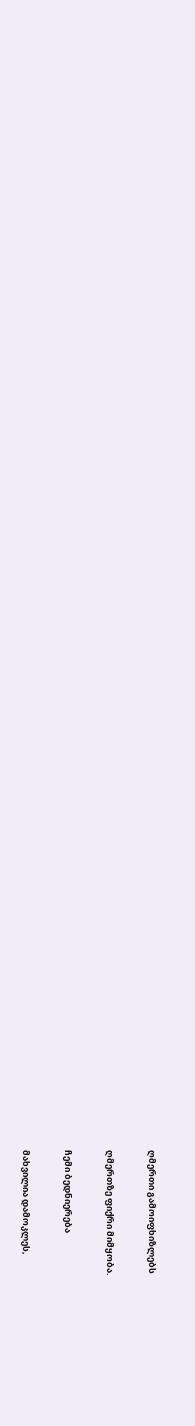ღმერთი გამოიფხიზლებს

ღმერთზე ფიქრი მიმყობა.

ჩემი ბედნიერება

მახვილია დამოკლეს,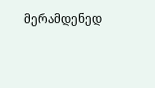მერამდენედ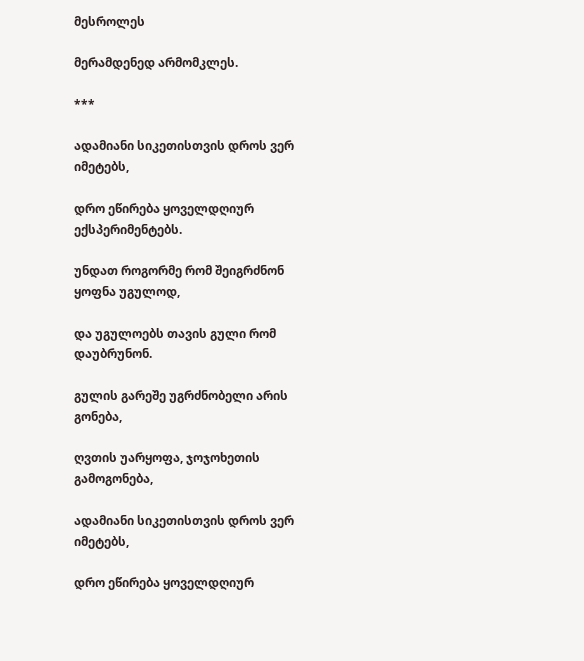მესროლეს

მერამდენედ არმომკლეს.

***

ადამიანი სიკეთისთვის დროს ვერ იმეტებს,

დრო ეწირება ყოველდღიურ ექსპერიმენტებს.

უნდათ როგორმე რომ შეიგრძნონ ყოფნა უგულოდ,

და უგულოებს თავის გული რომ დაუბრუნონ.

გულის გარეშე უგრძნობელი არის გონება,

ღვთის უარყოფა, ჯოჯოხეთის გამოგონება,

ადამიანი სიკეთისთვის დროს ვერ იმეტებს,

დრო ეწირება ყოველდღიურ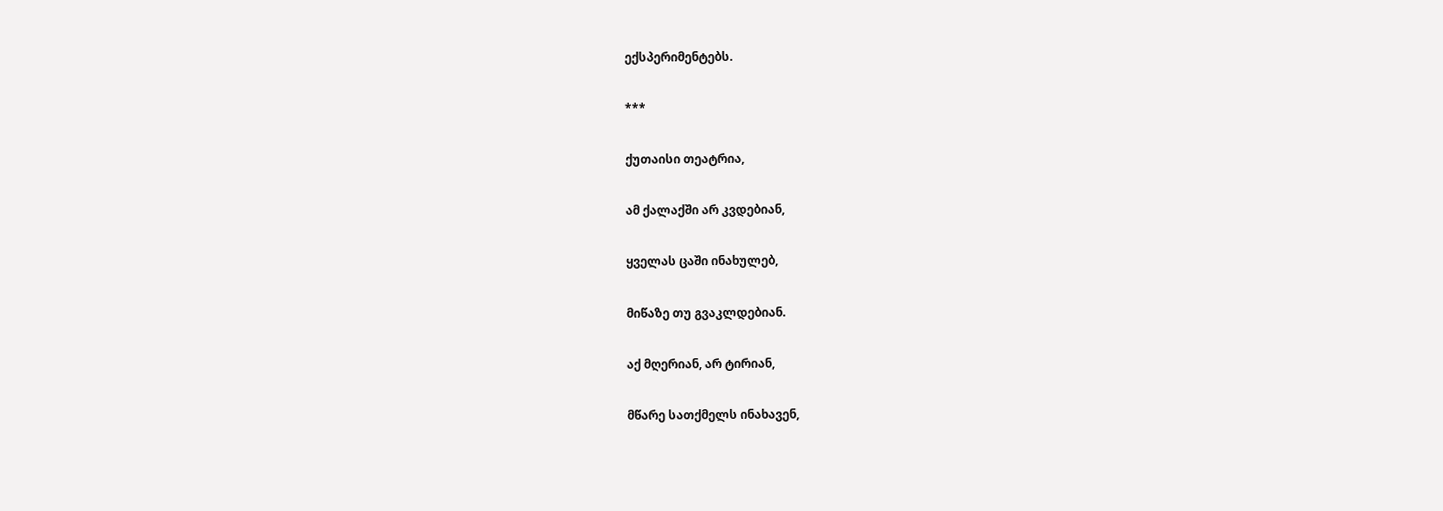ექსპერიმენტებს.

***

ქუთაისი თეატრია,

ამ ქალაქში არ კვდებიან,

ყველას ცაში ინახულებ,

მიწაზე თუ გვაკლდებიან.

აქ მღერიან, არ ტირიან,

მწარე სათქმელს ინახავენ,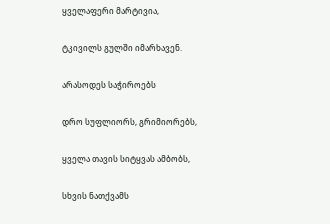ყველაფერი მარტივია,

ტკივილს გულში იმარხავენ.

არასოდეს საჭიროებს

დრო სუფლიორს, გრიმიორებს,

ყველა თავის სიტყვას ამბობს,

სხვის ნათქვამს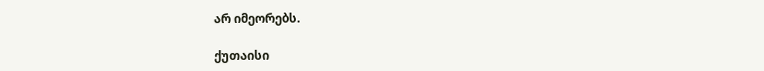არ იმეორებს.

ქუთაისი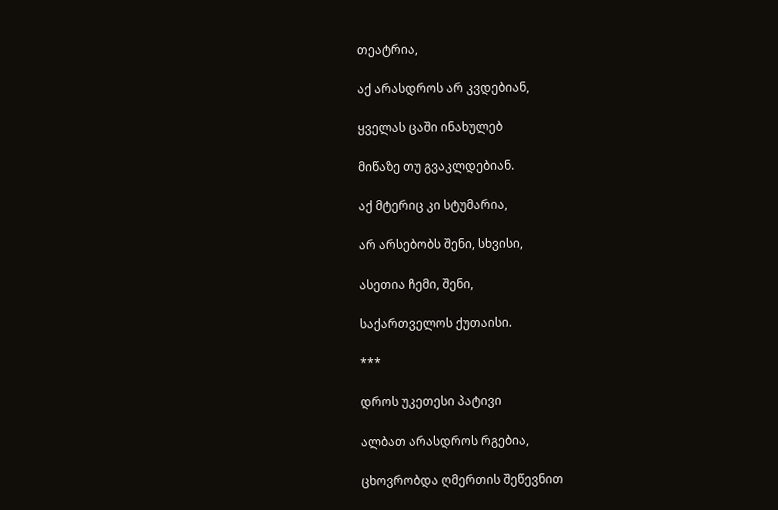თეატრია,

აქ არასდროს არ კვდებიან,

ყველას ცაში ინახულებ

მიწაზე თუ გვაკლდებიან.

აქ მტერიც კი სტუმარია,

არ არსებობს შენი, სხვისი,

ასეთია ჩემი, შენი,

საქართველოს ქუთაისი.

***

დროს უკეთესი პატივი

ალბათ არასდროს რგებია,

ცხოვრობდა ღმერთის შეწევნით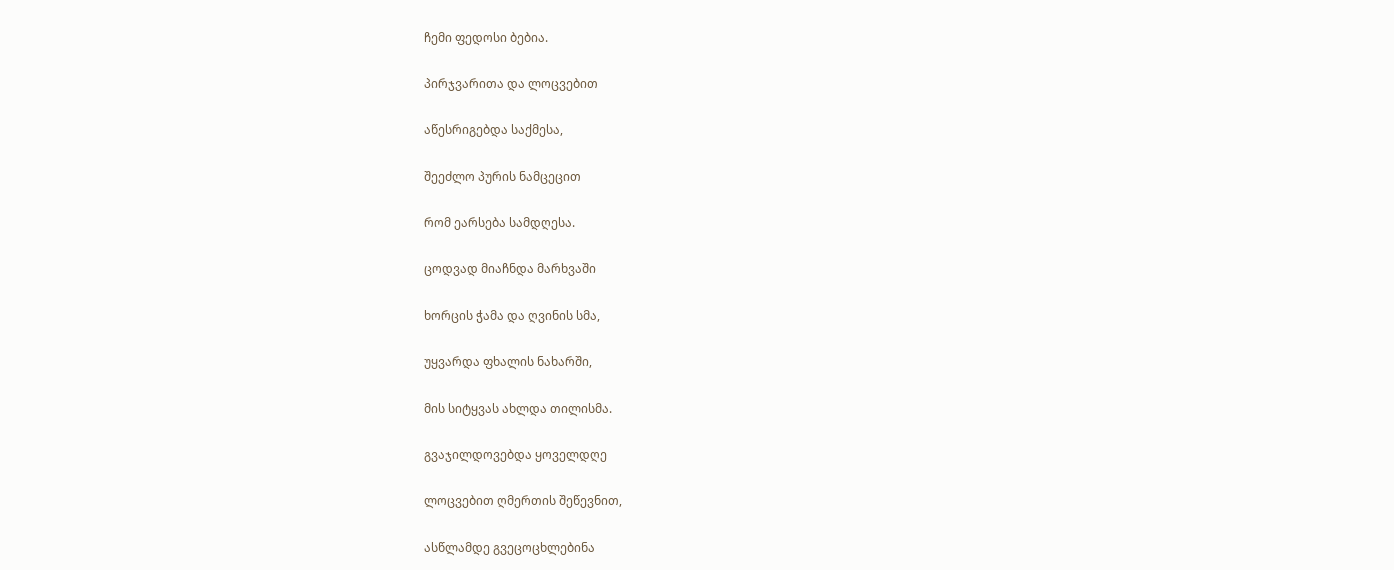ჩემი ფედოსი ბებია.

პირჯვარითა და ლოცვებით

აწესრიგებდა საქმესა,

შეეძლო პურის ნამცეცით

რომ ეარსება სამდღესა.

ცოდვად მიაჩნდა მარხვაში

ხორცის ჭამა და ღვინის სმა,

უყვარდა ფხალის ნახარში,

მის სიტყვას ახლდა თილისმა.

გვაჯილდოვებდა ყოველდღე

ლოცვებით ღმერთის შეწევნით,

ასწლამდე გვეცოცხლებინა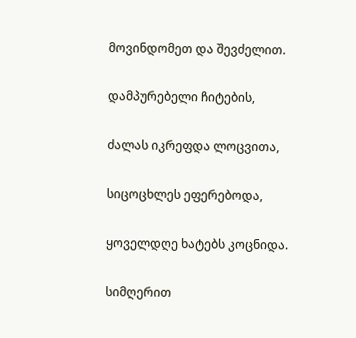მოვინდომეთ და შევძელით.

დამპურებელი ჩიტების,

ძალას იკრეფდა ლოცვითა,

სიცოცხლეს ეფერებოდა,

ყოველდღე ხატებს კოცნიდა.

სიმღერით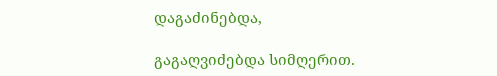დაგაძინებდა,

გაგაღვიძებდა სიმღერით.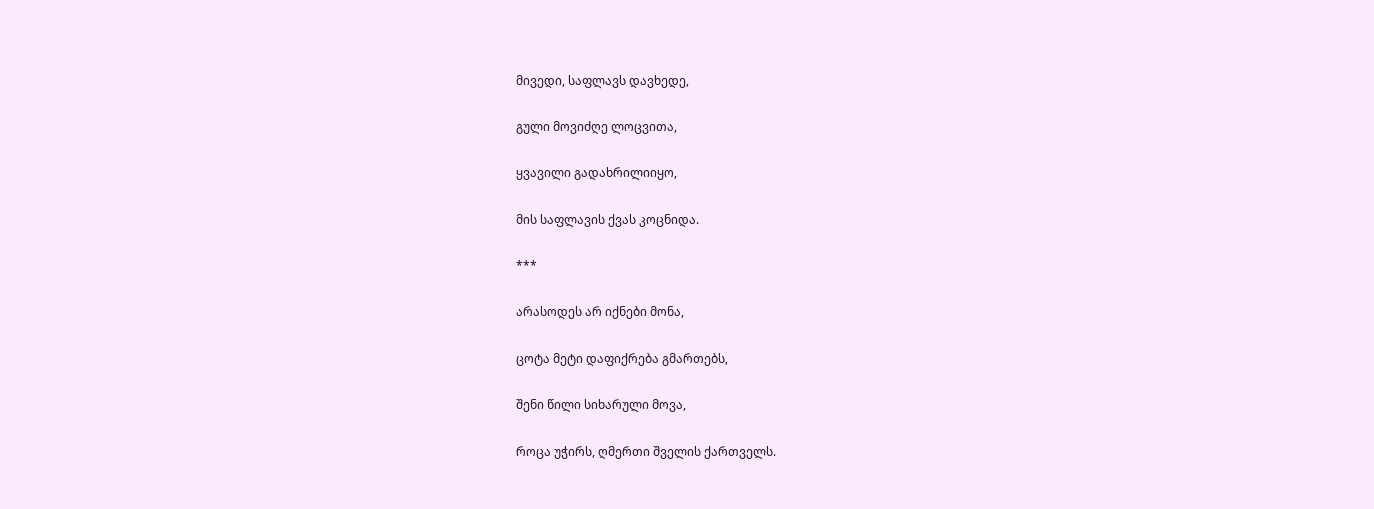მივედი, საფლავს დავხედე,

გული მოვიძღე ლოცვითა,

ყვავილი გადახრილიიყო,

მის საფლავის ქვას კოცნიდა.

***

არასოდეს არ იქნები მონა,

ცოტა მეტი დაფიქრება გმართებს,

შენი წილი სიხარული მოვა,

როცა უჭირს, ღმერთი შველის ქართველს.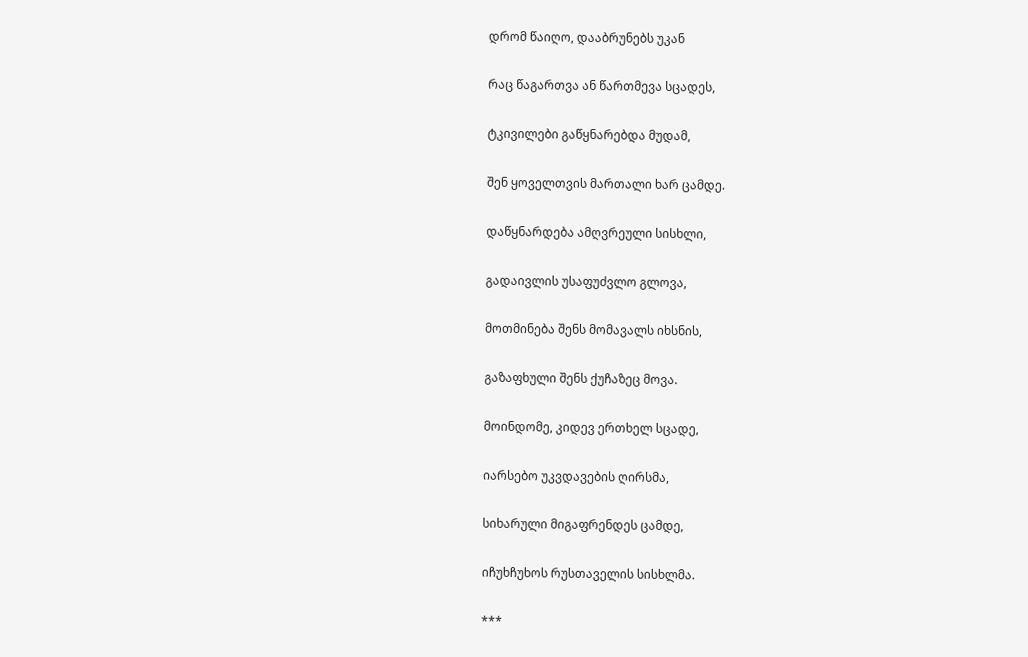დრომ წაიღო, დააბრუნებს უკან

რაც წაგართვა ან წართმევა სცადეს,

ტკივილები გაწყნარებდა მუდამ,

შენ ყოველთვის მართალი ხარ ცამდე.

დაწყნარდება ამღვრეული სისხლი,

გადაივლის უსაფუძვლო გლოვა,

მოთმინება შენს მომავალს იხსნის,

გაზაფხული შენს ქუჩაზეც მოვა.

მოინდომე, კიდევ ერთხელ სცადე,

იარსებო უკვდავების ღირსმა,

სიხარული მიგაფრენდეს ცამდე,

იჩუხჩუხოს რუსთაველის სისხლმა.

***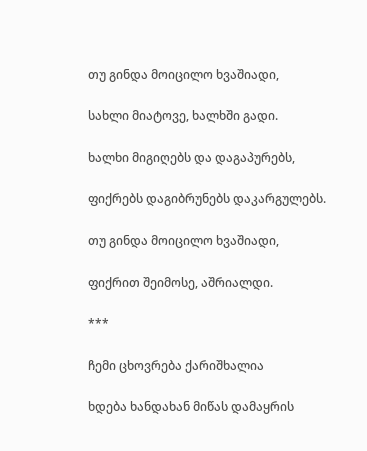თუ გინდა მოიცილო ხვაშიადი,

სახლი მიატოვე, ხალხში გადი.

ხალხი მიგიღებს და დაგაპურებს,

ფიქრებს დაგიბრუნებს დაკარგულებს.

თუ გინდა მოიცილო ხვაშიადი,

ფიქრით შეიმოსე, აშრიალდი.

***

ჩემი ცხოვრება ქარიშხალია

ხდება ხანდახან მიწას დამაყრის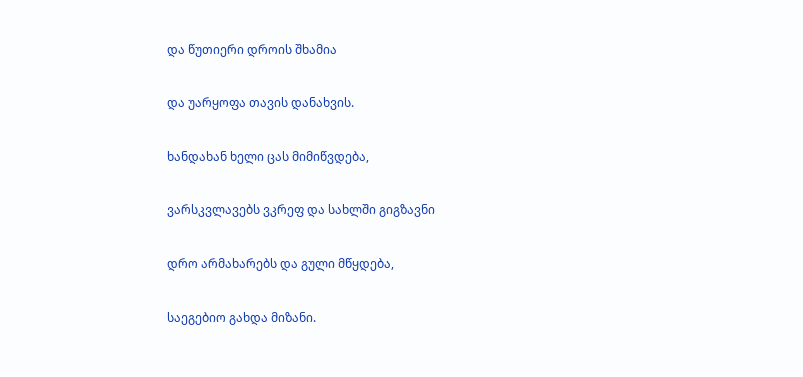და წუთიერი დროის შხამია

და უარყოფა თავის დანახვის.

ხანდახან ხელი ცას მიმიწვდება,

ვარსკვლავებს ვკრეფ და სახლში გიგზავნი

დრო არმახარებს და გული მწყდება,

საეგებიო გახდა მიზანი.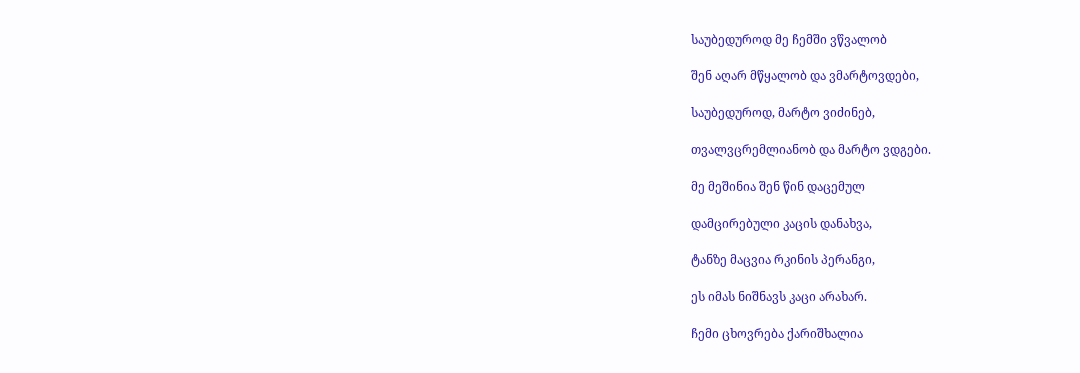საუბედუროდ მე ჩემში ვწვალობ

შენ აღარ მწყალობ და ვმარტოვდები,

საუბედუროდ, მარტო ვიძინებ,

თვალვცრემლიანობ და მარტო ვდგები.

მე მეშინია შენ წინ დაცემულ

დამცირებული კაცის დანახვა,

ტანზე მაცვია რკინის პერანგი,

ეს იმას ნიშნავს კაცი არახარ.

ჩემი ცხოვრება ქარიშხალია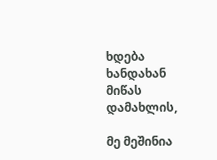ხდება ხანდახან მიწას დამახლის,

მე მეშინია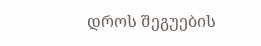დროს შეგუების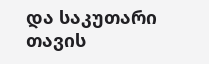და საკუთარი თავის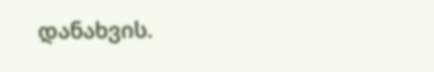დანახვის.